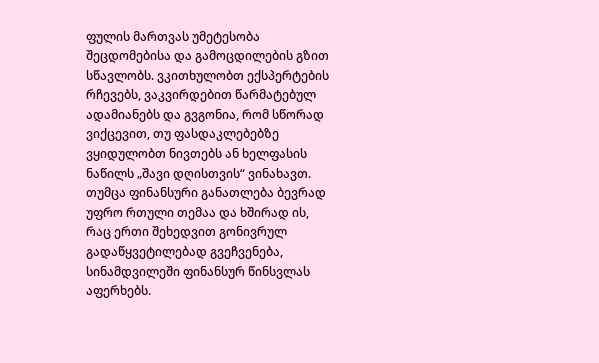ფულის მართვას უმეტესობა შეცდომებისა და გამოცდილების გზით სწავლობს. ვკითხულობთ ექსპერტების რჩევებს, ვაკვირდებით წარმატებულ ადამიანებს და გვგონია, რომ სწორად ვიქცევით, თუ ფასდაკლებებზე ვყიდულობთ ნივთებს ან ხელფასის ნაწილს „შავი დღისთვის“ ვინახავთ. თუმცა ფინანსური განათლება ბევრად უფრო რთული თემაა და ხშირად ის, რაც ერთი შეხედვით გონივრულ გადაწყვეტილებად გვეჩვენება, სინამდვილეში ფინანსურ წინსვლას აფერხებს.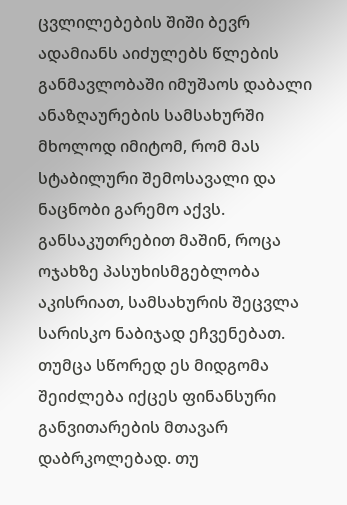ცვლილებების შიში ბევრ ადამიანს აიძულებს წლების განმავლობაში იმუშაოს დაბალი ანაზღაურების სამსახურში მხოლოდ იმიტომ, რომ მას სტაბილური შემოსავალი და ნაცნობი გარემო აქვს. განსაკუთრებით მაშინ, როცა ოჯახზე პასუხისმგებლობა აკისრიათ, სამსახურის შეცვლა სარისკო ნაბიჯად ეჩვენებათ.
თუმცა სწორედ ეს მიდგომა შეიძლება იქცეს ფინანსური განვითარების მთავარ დაბრკოლებად. თუ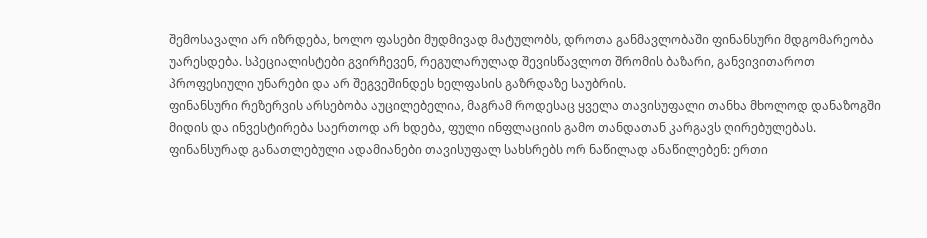შემოსავალი არ იზრდება, ხოლო ფასები მუდმივად მატულობს, დროთა განმავლობაში ფინანსური მდგომარეობა უარესდება. სპეციალისტები გვირჩევენ, რეგულარულად შევისწავლოთ შრომის ბაზარი, განვივითაროთ პროფესიული უნარები და არ შეგვეშინდეს ხელფასის გაზრდაზე საუბრის.
ფინანსური რეზერვის არსებობა აუცილებელია, მაგრამ როდესაც ყველა თავისუფალი თანხა მხოლოდ დანაზოგში მიდის და ინვესტირება საერთოდ არ ხდება, ფული ინფლაციის გამო თანდათან კარგავს ღირებულებას.
ფინანსურად განათლებული ადამიანები თავისუფალ სახსრებს ორ ნაწილად ანაწილებენ: ერთი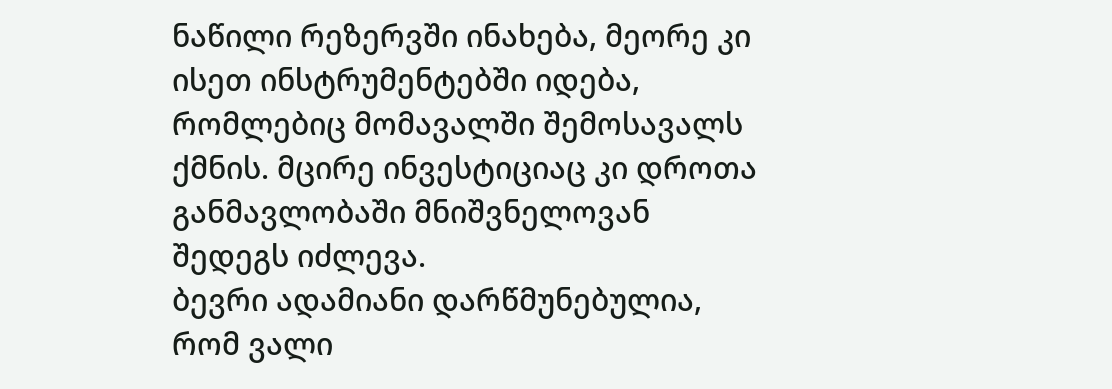ნაწილი რეზერვში ინახება, მეორე კი ისეთ ინსტრუმენტებში იდება, რომლებიც მომავალში შემოსავალს ქმნის. მცირე ინვესტიციაც კი დროთა განმავლობაში მნიშვნელოვან შედეგს იძლევა.
ბევრი ადამიანი დარწმუნებულია, რომ ვალი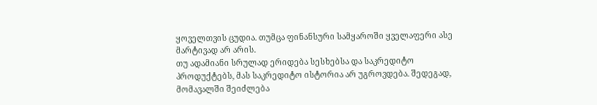ყოველთვის ცუდია. თუმცა ფინანსური სამყაროში ყველაფერი ასე მარტივად არ არის.
თუ ადამიანი სრულად ერიდება სესხებსა და საკრედიტო პროდუქტებს, მას საკრედიტო ისტორია არ უგროვდება. შედეგად, მომავალში შეიძლება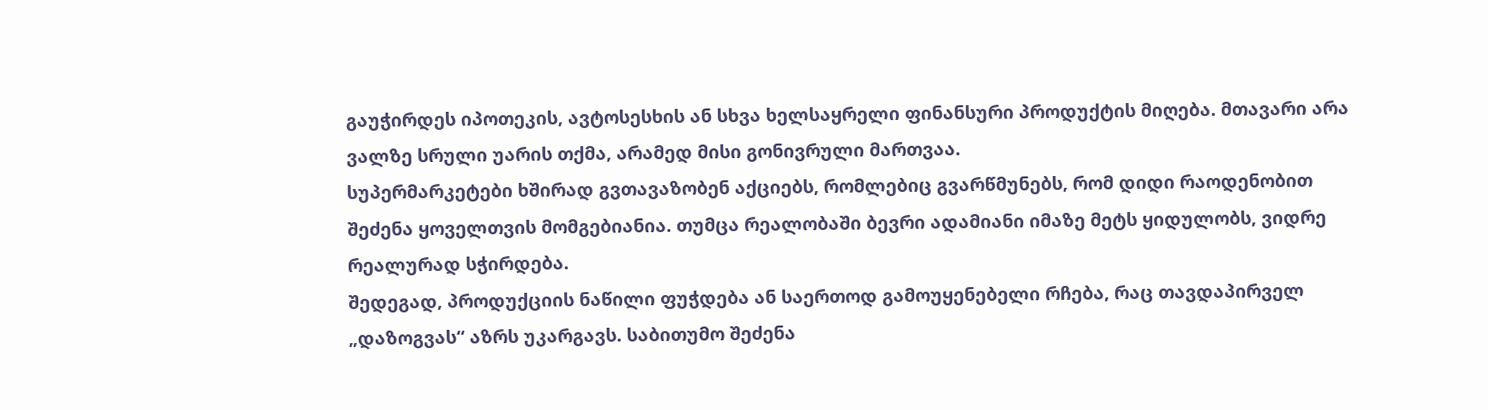გაუჭირდეს იპოთეკის, ავტოსესხის ან სხვა ხელსაყრელი ფინანსური პროდუქტის მიღება. მთავარი არა ვალზე სრული უარის თქმა, არამედ მისი გონივრული მართვაა.
სუპერმარკეტები ხშირად გვთავაზობენ აქციებს, რომლებიც გვარწმუნებს, რომ დიდი რაოდენობით შეძენა ყოველთვის მომგებიანია. თუმცა რეალობაში ბევრი ადამიანი იმაზე მეტს ყიდულობს, ვიდრე რეალურად სჭირდება.
შედეგად, პროდუქციის ნაწილი ფუჭდება ან საერთოდ გამოუყენებელი რჩება, რაც თავდაპირველ „დაზოგვას“ აზრს უკარგავს. საბითუმო შეძენა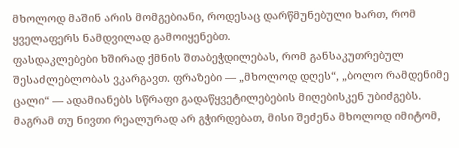მხოლოდ მაშინ არის მომგებიანი, როდესაც დარწმუნებული ხართ, რომ ყველაფერს ნამდვილად გამოიყენებთ.
ფასდაკლებები ხშირად ქმნის შთაბეჭდილებას, რომ განსაკუთრებულ შესაძლებლობას ვკარგავთ. ფრაზები — „მხოლოდ დღეს“, „ბოლო რამდენიმე ცალი“ — ადამიანებს სწრაფი გადაწყვეტილებების მიღებისკენ უბიძგებს.
მაგრამ თუ ნივთი რეალურად არ გჭირდებათ, მისი შეძენა მხოლოდ იმიტომ,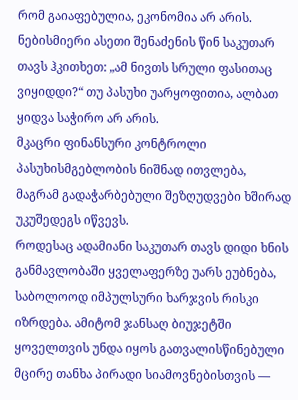რომ გაიაფებულია, ეკონომია არ არის. ნებისმიერი ასეთი შენაძენის წინ საკუთარ თავს ჰკითხეთ: „ამ ნივთს სრული ფასითაც ვიყიდდი?“ თუ პასუხი უარყოფითია, ალბათ ყიდვა საჭირო არ არის.
მკაცრი ფინანსური კონტროლი პასუხისმგებლობის ნიშნად ითვლება, მაგრამ გადაჭარბებული შეზღუდვები ხშირად უკუშედეგს იწვევს.
როდესაც ადამიანი საკუთარ თავს დიდი ხნის განმავლობაში ყველაფერზე უარს ეუბნება, საბოლოოდ იმპულსური ხარჯვის რისკი იზრდება. ამიტომ ჯანსაღ ბიუჯეტში ყოველთვის უნდა იყოს გათვალისწინებული მცირე თანხა პირადი სიამოვნებისთვის —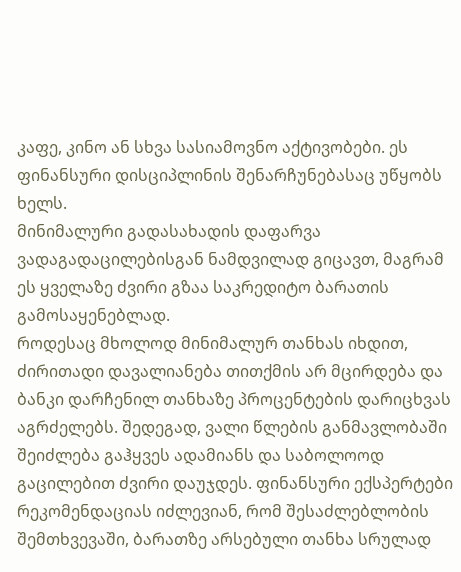კაფე, კინო ან სხვა სასიამოვნო აქტივობები. ეს ფინანსური დისციპლინის შენარჩუნებასაც უწყობს ხელს.
მინიმალური გადასახადის დაფარვა ვადაგადაცილებისგან ნამდვილად გიცავთ, მაგრამ ეს ყველაზე ძვირი გზაა საკრედიტო ბარათის გამოსაყენებლად.
როდესაც მხოლოდ მინიმალურ თანხას იხდით, ძირითადი დავალიანება თითქმის არ მცირდება და ბანკი დარჩენილ თანხაზე პროცენტების დარიცხვას აგრძელებს. შედეგად, ვალი წლების განმავლობაში შეიძლება გაჰყვეს ადამიანს და საბოლოოდ გაცილებით ძვირი დაუჯდეს. ფინანსური ექსპერტები რეკომენდაციას იძლევიან, რომ შესაძლებლობის შემთხვევაში, ბარათზე არსებული თანხა სრულად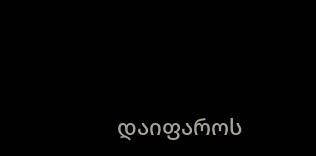დაიფაროს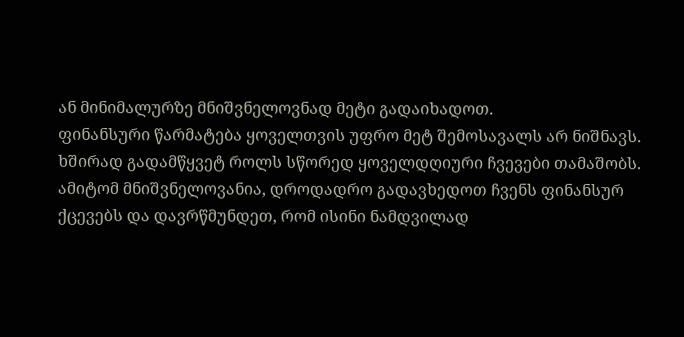ან მინიმალურზე მნიშვნელოვნად მეტი გადაიხადოთ.
ფინანსური წარმატება ყოველთვის უფრო მეტ შემოსავალს არ ნიშნავს. ხშირად გადამწყვეტ როლს სწორედ ყოველდღიური ჩვევები თამაშობს. ამიტომ მნიშვნელოვანია, დროდადრო გადავხედოთ ჩვენს ფინანსურ ქცევებს და დავრწმუნდეთ, რომ ისინი ნამდვილად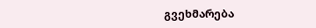გვეხმარება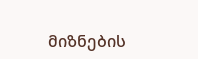მიზნების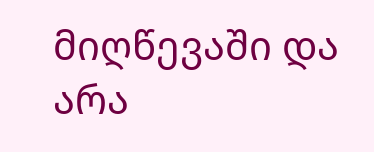მიღწევაში და არა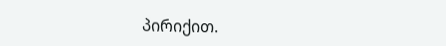პირიქით.